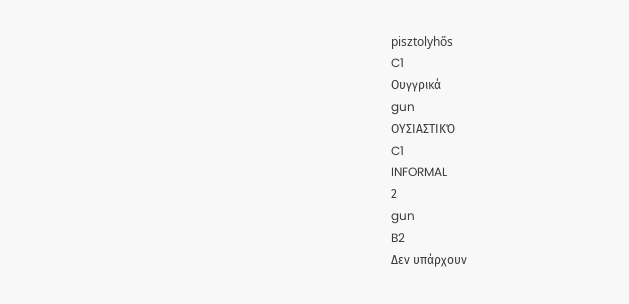pisztolyhős
C1
Ουγγρικά
gun
ΟΥΣΙΑΣΤΙΚΌ
C1
INFORMAL
2
gun
B2
Δεν υπάρχουν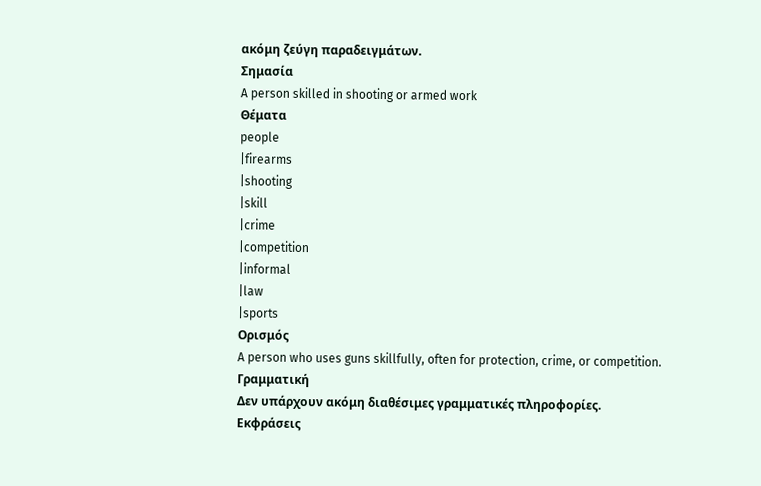ακόμη ζεύγη παραδειγμάτων.
Σημασία
A person skilled in shooting or armed work
Θέματα
people
|firearms
|shooting
|skill
|crime
|competition
|informal
|law
|sports
Ορισμός
A person who uses guns skillfully, often for protection, crime, or competition.
Γραμματική
Δεν υπάρχουν ακόμη διαθέσιμες γραμματικές πληροφορίες.
Εκφράσεις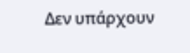Δεν υπάρχουν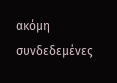ακόμη συνδεδεμένες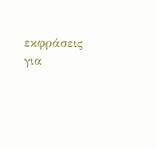εκφράσεις για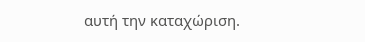αυτή την καταχώριση.